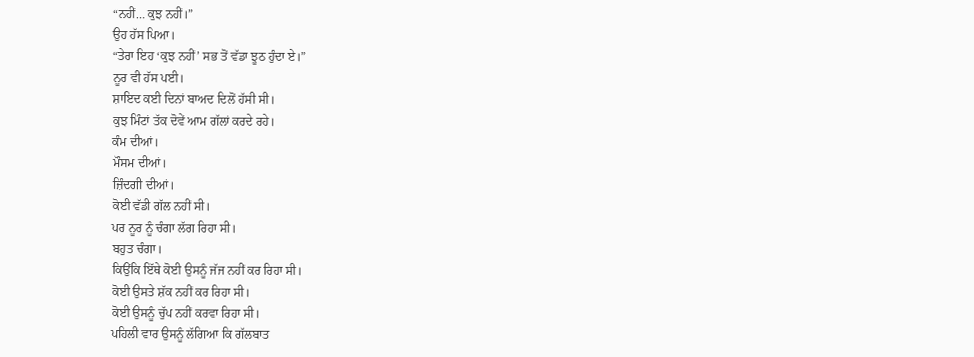“ਨਹੀਂ… ਕੁਝ ਨਹੀਂ।”
ਉਹ ਹੱਸ ਪਿਆ।
“ਤੇਰਾ ਇਹ ‘ਕੁਝ ਨਹੀਂ’ ਸਭ ਤੋਂ ਵੱਡਾ ਝੂਠ ਹੁੰਦਾ ਏ।”
ਨੂਰ ਵੀ ਹੱਸ ਪਈ।
ਸ਼ਾਇਦ ਕਈ ਦਿਨਾਂ ਬਾਅਦ ਦਿਲੋਂ ਹੱਸੀ ਸੀ।
ਕੁਝ ਮਿੰਟਾਂ ਤੱਕ ਦੋਵੇਂ ਆਮ ਗੱਲਾਂ ਕਰਦੇ ਰਹੇ।
ਕੰਮ ਦੀਆਂ।
ਮੌਸਮ ਦੀਆਂ।
ਜ਼ਿੰਦਗੀ ਦੀਆਂ।
ਕੋਈ ਵੱਡੀ ਗੱਲ ਨਹੀਂ ਸੀ।
ਪਰ ਨੂਰ ਨੂੰ ਚੰਗਾ ਲੱਗ ਰਿਹਾ ਸੀ।
ਬਹੁਤ ਚੰਗਾ।
ਕਿਉਂਕਿ ਇੱਥੇ ਕੋਈ ਉਸਨੂੰ ਜੱਜ ਨਹੀਂ ਕਰ ਰਿਹਾ ਸੀ।
ਕੋਈ ਉਸਤੇ ਸ਼ੱਕ ਨਹੀਂ ਕਰ ਰਿਹਾ ਸੀ।
ਕੋਈ ਉਸਨੂੰ ਚੁੱਪ ਨਹੀਂ ਕਰਵਾ ਰਿਹਾ ਸੀ।
ਪਹਿਲੀ ਵਾਰ ਉਸਨੂੰ ਲੱਗਿਆ ਕਿ ਗੱਲਬਾਤ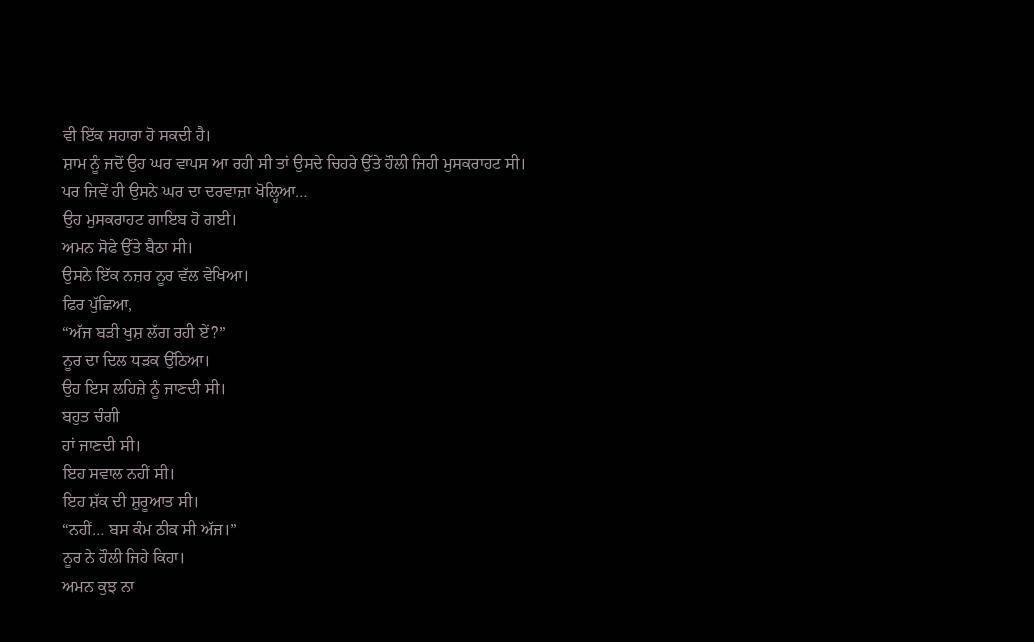ਵੀ ਇੱਕ ਸਹਾਰਾ ਹੋ ਸਕਦੀ ਹੈ।
ਸ਼ਾਮ ਨੂੰ ਜਦੋਂ ਉਹ ਘਰ ਵਾਪਸ ਆ ਰਹੀ ਸੀ ਤਾਂ ਉਸਦੇ ਚਿਹਰੇ ਉੱਤੇ ਹੌਲੀ ਜਿਹੀ ਮੁਸਕਰਾਹਟ ਸੀ।
ਪਰ ਜਿਵੇਂ ਹੀ ਉਸਨੇ ਘਰ ਦਾ ਦਰਵਾਜ਼ਾ ਖੋਲ੍ਹਿਆ…
ਉਹ ਮੁਸਕਰਾਹਟ ਗਾਇਬ ਹੋ ਗਈ।
ਅਮਨ ਸੋਫੇ ਉੱਤੇ ਬੈਠਾ ਸੀ।
ਉਸਨੇ ਇੱਕ ਨਜ਼ਰ ਨੂਰ ਵੱਲ ਵੇਖਿਆ।
ਫਿਰ ਪੁੱਛਿਆ,
“ਅੱਜ ਬੜੀ ਖੁਸ਼ ਲੱਗ ਰਹੀ ਏਂ?”
ਨੂਰ ਦਾ ਦਿਲ ਧੜਕ ਉੱਠਿਆ।
ਉਹ ਇਸ ਲਹਿਜ਼ੇ ਨੂੰ ਜਾਣਦੀ ਸੀ।
ਬਹੁਤ ਚੰਗੀ
ਹਾਂ ਜਾਣਦੀ ਸੀ।
ਇਹ ਸਵਾਲ ਨਹੀਂ ਸੀ।
ਇਹ ਸ਼ੱਕ ਦੀ ਸ਼ੁਰੂਆਤ ਸੀ।
“ਨਹੀਂ… ਬਸ ਕੰਮ ਠੀਕ ਸੀ ਅੱਜ।”
ਨੂਰ ਨੇ ਹੌਲੀ ਜਿਹੇ ਕਿਹਾ।
ਅਮਨ ਕੁਝ ਨਾ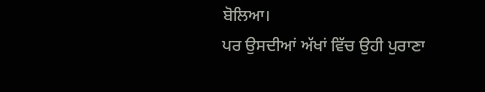ਬੋਲਿਆ।
ਪਰ ਉਸਦੀਆਂ ਅੱਖਾਂ ਵਿੱਚ ਉਹੀ ਪੁਰਾਣਾ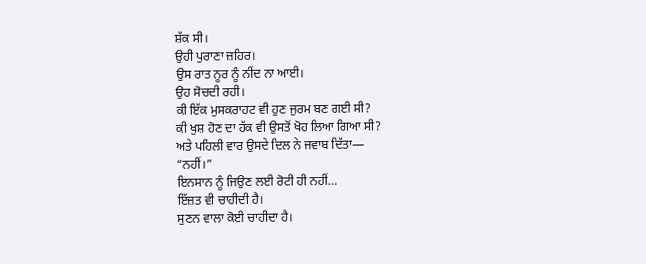ਸ਼ੱਕ ਸੀ।
ਉਹੀ ਪੁਰਾਣਾ ਜ਼ਹਿਰ।
ਉਸ ਰਾਤ ਨੂਰ ਨੂੰ ਨੀਂਦ ਨਾ ਆਈ।
ਉਹ ਸੋਚਦੀ ਰਹੀ।
ਕੀ ਇੱਕ ਮੁਸਕਰਾਹਟ ਵੀ ਹੁਣ ਜੁਰਮ ਬਣ ਗਈ ਸੀ?
ਕੀ ਖੁਸ਼ ਹੋਣ ਦਾ ਹੱਕ ਵੀ ਉਸਤੋਂ ਖੋਹ ਲਿਆ ਗਿਆ ਸੀ?
ਅਤੇ ਪਹਿਲੀ ਵਾਰ ਉਸਦੇ ਦਿਲ ਨੇ ਜਵਾਬ ਦਿੱਤਾ—
“ਨਹੀਂ।”
ਇਨਸਾਨ ਨੂੰ ਜਿਉਣ ਲਈ ਰੋਟੀ ਹੀ ਨਹੀਂ…
ਇੱਜ਼ਤ ਵੀ ਚਾਹੀਦੀ ਹੈ।
ਸੁਣਨ ਵਾਲਾ ਕੋਈ ਚਾਹੀਦਾ ਹੈ।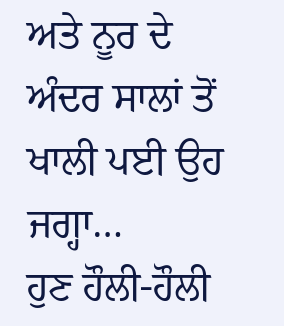ਅਤੇ ਨੂਰ ਦੇ ਅੰਦਰ ਸਾਲਾਂ ਤੋਂ ਖਾਲੀ ਪਈ ਉਹ ਜਗ੍ਹਾ…
ਹੁਣ ਹੌਲੀ-ਹੌਲੀ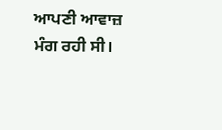ਆਪਣੀ ਆਵਾਜ਼ ਮੰਗ ਰਹੀ ਸੀ।